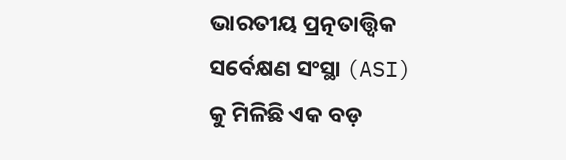ଭାରତୀୟ ପ୍ରତ୍ନତାତ୍ତ୍ୱିକ ସର୍ବେକ୍ଷଣ ସଂସ୍ଥା (ASI) କୁ ମିଳିଛି ଏକ ବଡ଼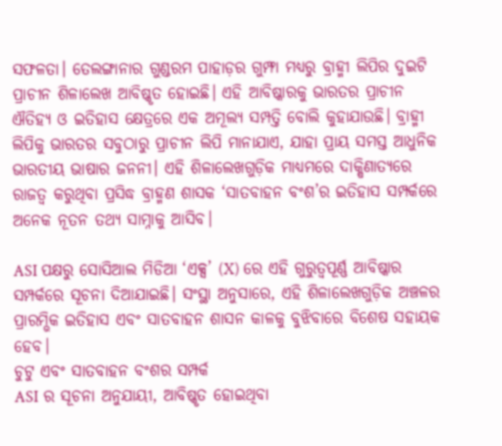ସଫଳତା। ତେଲଙ୍ଗାନାର ଗୁଣ୍ଡରମ ପାହାଡ଼ର ଗୁମ୍ଫା ମଧ୍ୟରୁ ବ୍ରାହ୍ମୀ ଲିପିର ଦୁଇଟି ପ୍ରାଚୀନ ଶିଳାଲେଖ ଆବିଷ୍କୃତ ହୋଇଛି। ଏହି ଆବିଷ୍କାରକୁ ଭାରତର ପ୍ରାଚୀନ ଐତିହ୍ୟ ଓ ଇତିହାସ କ୍ଷେତ୍ରରେ ଏକ ଅମୂଲ୍ୟ ସମ୍ପତ୍ତି ବୋଲି କୁହାଯାଉଛି। ବ୍ରାହ୍ମୀ ଲିପିକୁ ଭାରତର ସବୁଠାରୁ ପ୍ରାଚୀନ ଲିପି ମାନାଯାଏ, ଯାହା ପ୍ରାୟ ସମସ୍ତ ଆଧୁନିକ ଭାରତୀୟ ଭାଷାର ଜନନୀ। ଏହି ଶିଳାଲେଖଗୁଡ଼ିକ ମାଧ୍ୟମରେ ଦାକ୍ଷିଣାତ୍ୟରେ ରାଜତ୍ୱ କରୁଥିବା ପ୍ରସିଦ୍ଧ ବ୍ରାହ୍ମଣ ଶାସକ ‘ସାତବାହନ ବଂଶ’ର ଇତିହାସ ସମ୍ପର୍କରେ ଅନେକ ନୂତନ ତଥ୍ୟ ସାମ୍ନାକୁ ଆସିବ।

ASI ପକ୍ଷରୁ ସୋସିଆଲ ମିଡିଆ ‘ଏକ୍ସ’ (X) ରେ ଏହି ଗୁରୁତ୍ୱପୂର୍ଣ୍ଣ ଆବିଷ୍କାର ସମ୍ପର୍କରେ ସୂଚନା ଦିଆଯାଇଛି। ସଂସ୍ଥା ଅନୁସାରେ, ଏହି ଶିଳାଲେଖଗୁଡ଼ିକ ଅଞ୍ଚଳର ପ୍ରାରମ୍ଭିକ ଇତିହାସ ଏବଂ ସାତବାହନ ଶାସନ କାଳକୁ ବୁଝିବାରେ ବିଶେଷ ସହାୟକ ହେବ।
ଚୁଟୁ ଏବଂ ସାତବାହନ ବଂଶର ସମ୍ପର୍କ
ASI ର ସୂଚନା ଅନୁଯାୟୀ, ଆବିଷ୍କୃତ ହୋଇଥିବା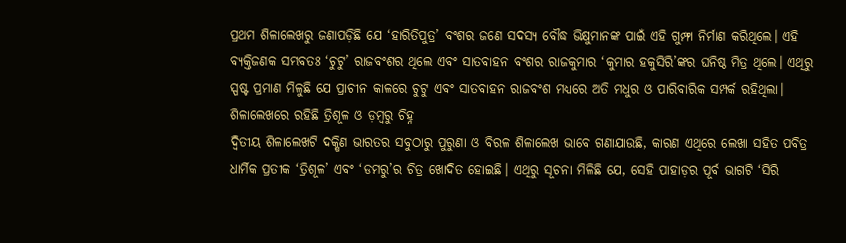ପ୍ରଥମ ଶିଳାଲେଖରୁ ଜଣାପଡ଼ିଛି ଯେ ‘ହାରିତିପୁତ୍ର’ ବଂଶର ଜଣେ ସଦସ୍ୟ ବୌଦ୍ଧ ଭିକ୍ଷୁମାନଙ୍କ ପାଇଁ ଏହି ଗୁମ୍ଫା ନିର୍ମାଣ କରିଥିଲେ। ଏହି ବ୍ୟକ୍ତିଜଣକ ସମ୍ଭବତଃ ‘ଚୁଟୁ’ ରାଜବଂଶର ଥିଲେ ଏବଂ ସାତବାହନ ବଂଶର ରାଜକୁମାର ‘କୁମାର ହକୁସିରି’ଙ୍କର ଘନିଷ୍ଠ ମିତ୍ର ଥିଲେ। ଏଥିରୁ ସ୍ପଷ୍ଟ ପ୍ରମାଣ ମିଳୁଛି ଯେ ପ୍ରାଚୀନ କାଳରେ ଚୁଟୁ ଏବଂ ସାତବାହନ ରାଜବଂଶ ମଧ୍ୟରେ ଅତି ମଧୁର ଓ ପାରିବାରିକ ସମ୍ପର୍କ ରହିଥିଲା।
ଶିଳାଲେଖରେ ରହିଛି ତ୍ରିଶୂଳ ଓ ଡ଼ମ୍ବରୁ ଚିହ୍ନ
ଦ୍ୱିତୀୟ ଶିଳାଲେଖଟି ଦକ୍ଷିଣ ଭାରତର ସବୁଠାରୁ ପୁରୁଣା ଓ ବିରଳ ଶିଳାଲେଖ ଭାବେ ଗଣାଯାଉଛି, କାରଣ ଏଥିରେ ଲେଖା ସହିତ ପବିତ୍ର ଧାର୍ମିକ ପ୍ରତୀକ ‘ତ୍ରିଶୂଳ’ ଏବଂ ‘ଡମରୁ’ର ଚିତ୍ର ଖୋଦିତ ହୋଇଛି। ଏଥିରୁ ସୂଚନା ମିଳିଛି ଯେ, ସେହି ପାହାଡ଼ର ପୂର୍ବ ଭାଗଟି ‘ସିରି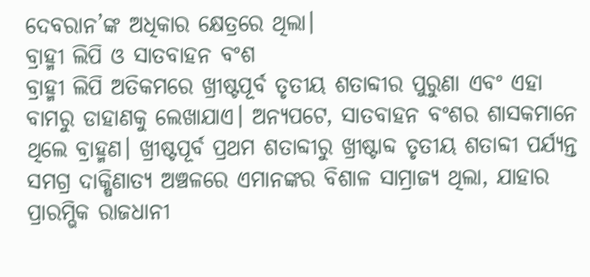ଦେବରାନ’ଙ୍କ ଅଧିକାର କ୍ଷେତ୍ରରେ ଥିଲା।
ବ୍ରାହ୍ମୀ ଲିପି ଓ ସାତବାହନ ବଂଶ
ବ୍ରାହ୍ମୀ ଲିପି ଅତିକମରେ ଖ୍ରୀଷ୍ଟପୂର୍ବ ତୃତୀୟ ଶତାବ୍ଦୀର ପୁରୁଣା ଏବଂ ଏହା ବାମରୁ ଡାହାଣକୁ ଲେଖାଯାଏ। ଅନ୍ୟପଟେ, ସାତବାହନ ବଂଶର ଶାସକମାନେ ଥିଲେ ବ୍ରାହ୍ମଣ। ଖ୍ରୀଷ୍ଟପୂର୍ବ ପ୍ରଥମ ଶତାବ୍ଦୀରୁ ଖ୍ରୀଷ୍ଟାବ୍ଦ ତୃତୀୟ ଶତାବ୍ଦୀ ପର୍ଯ୍ୟନ୍ତ ସମଗ୍ର ଦାକ୍ଷିଣାତ୍ୟ ଅଞ୍ଚଳରେ ଏମାନଙ୍କର ବିଶାଳ ସାମ୍ରାଜ୍ୟ ଥିଲା, ଯାହାର ପ୍ରାରମ୍ଭିକ ରାଜଧାନୀ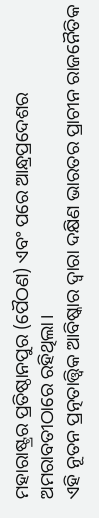ମହାରାଷ୍ଟ୍ରର ପ୍ରତିଷ୍ଠାନପୁର (ପୈଠଣ) ଏବଂ ପରେ ଆନ୍ଧ୍ରପ୍ରଦେଶର ଅମରାବତୀଠାରେ ରହିଥିଲା।
ଏହି ନୂତନ ପ୍ରତ୍ନତାତ୍ତ୍ୱିକ ଆବିଷ୍କାର ଦ୍ୱାରା ଦକ୍ଷିଣ ଭାରତର ପ୍ରାଚୀନ ରାଜନୈତିକ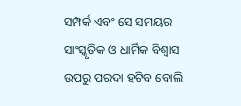ସମ୍ପର୍କ ଏବଂ ସେ ସମୟର ସାଂସ୍କୃତିକ ଓ ଧାର୍ମିକ ବିଶ୍ୱାସ ଉପରୁ ପରଦା ହଟିବ ବୋଲି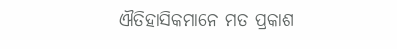ଐତିହାସିକମାନେ ମତ ପ୍ରକାଶ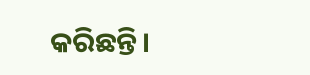କରିଛନ୍ତି।